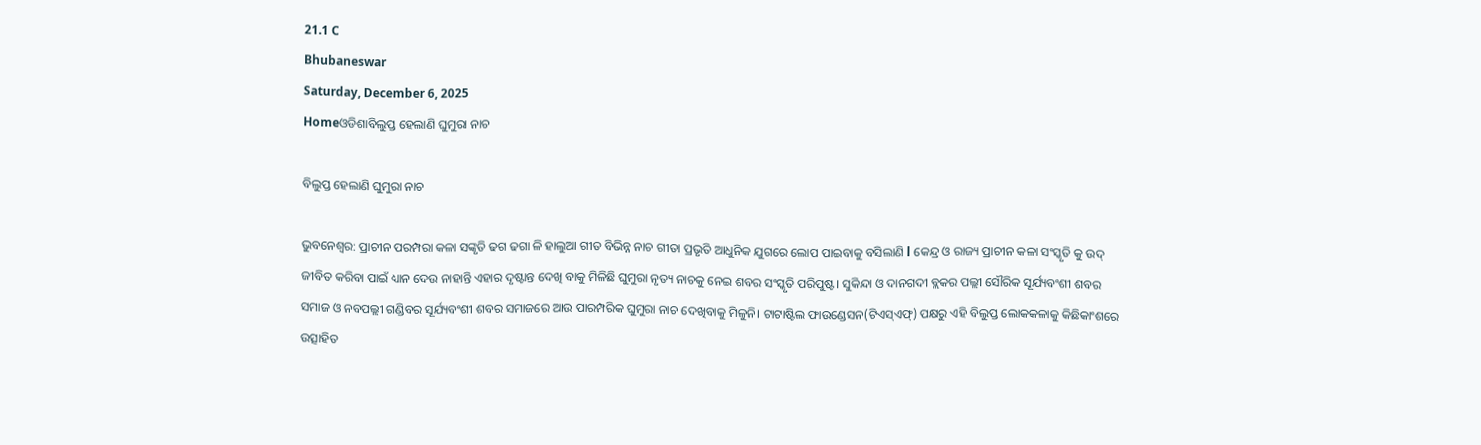21.1 C
Bhubaneswar
Saturday, December 6, 2025
Homeଓଡିଶାବିଲୁପ୍ତ ହେଲାଣି ଘୁମୁରା ନାଚ

ବିଲୁପ୍ତ ହେଲାଣି ଘୁମୁରା ନାଚ

ଭୁବନେଶ୍ୱର: ପ୍ର‌ାଚୀନ ପରମ୍ପରା କଳା ସଙ୍କୃତି ଢଗ ଢଗା ଳି ହାଲୁଆ ଗୀତ ବିଭିନ୍ନ ନାଚ ଗୀତା ପ୍ରଭୃତି ଆଧୁନିକ ଯୁଗରେ ଲୋପ ପାଇବାକୁ ବସିଲାଣି l କେନ୍ଦ୍ର ଓ ରାଜ୍ୟ ପ୍ରାଚୀନ କଳା ସଂସ୍କୃତି କୁ ଉଦ୍ ଜୀବିତ କରିବା ପାଇଁ ଧ୍ୟାନ ଦେଉ ନାହାନ୍ତି ଏହାର ଦୃଷ୍ଟାନ୍ତ ଦେଖି ବାକୁ ମିଳିଛି ଘୁମୁରା ନୃତ୍ୟ ନାଚକୁ ନେଇ ଶବର ସଂସ୍କୃତି ପରିପୁଷ୍ଟ। ସୁକିନ୍ଦା ଓ ଦାନଗଦୀ ବ୍ଲକର ପଲ୍ଲୀ ‌ସୌରିକ ସୂର୍ଯ୍ୟବଂଶୀ ଶବର ସମାଜ ଓ ନବପଲ୍ଲୀ ଗଣ୍ଡିବର ସୂର୍ଯ୍ୟବଂଶୀ ଶବର ସମାଜରେ ଆଉ ପାରମ୍ପରିକ ଘୁମୁରା ନାଚ ଦେଖିବାକୁ ମିଳୁନି। ଟାଟାଷ୍ଟିଲ ଫାଉଣ୍ଡେସନ(ଟିଏସ୍‌ଏଫ୍‌) ପକ୍ଷରୁ ଏହି ବିଲୁପ୍ତ ଲୋକକଳାକୁ କିଛିକାଂଶରେ ଉତ୍ସାହିତ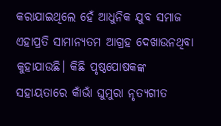କରାଯାଇଥିଲେ ହେଁ ଆଧୁନିକ ଯୁବ ସମାଜ ଏହାପ୍ରତି ସାମାନ୍ୟତମ ଆଗ୍ରହ ଦେଖାଉନଥିବା କୁହାଯାଉଛି। କିଛି ପୃଷ୍ଠପୋଷକଙ୍କ ସହାୟତାରେ କାଁଭାଁ ଘୁମୁରା ନୃତ୍ୟଗୀତ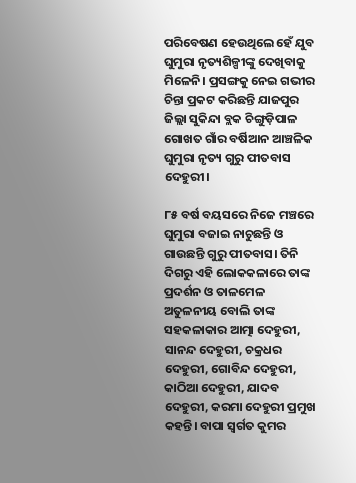ପରି‌ବେଷଣ ହେଉଥିଲେ ହେଁ ଯୁବ ଘୁମୁରା ନୃତ୍ୟଶିଳ୍ପୀଙ୍କୁ ଦେଖିବାକୁ ମିଳେନି। ପ୍ରସଙ୍ଗକୁ ନେଇ ଗଭୀର ଚିନ୍ତା ପ୍ରକଟ କରିଛନ୍ତି ଯାଜପୁର ଜିଲ୍ଲା ସୁକିନ୍ଦା ବ୍ଲକ ଚିଙ୍ଗୁଡ଼ିପାଳ ଗୋଖତ ଗାଁର ବର୍ଷିଆନ ଆଞ୍ଚଳିକ ଘୁମୁରା ନୃତ୍ୟ ଗୁରୁ ପୀତବାସ ଦେହୁରୀ।

୮୫ ବର୍ଷ ବୟସରେ ନିଜେ ମଞ୍ଚରେ ଘୁମୁରା ବଜାଇ ନାଚୁଛନ୍ତି ଓ ଗାଉଛନ୍ତି ଗୁରୁ ପୀତବାସ। ତିନି ଦିଗରୁ ଏହି ଲୋକକଳାରେ ତାଙ୍କ ପ୍ରଦର୍ଶନ ଓ ତାଳମେଳ ଅତୁଳନୀୟ ବୋଲି ତାଙ୍କ ସହକଳାକାର ଆତ୍ମା ଦେହୁରୀ, ସାନନ୍ଦ ଦେହୁରୀ, ଚକ୍ରଧର ଦେହୁରୀ, ଗୋବିନ୍ଦ ଦେହୁରୀ, କାଠିଆ ଦେହୁରୀ, ଯାଦବ ଦେହୁରୀ, କରମା ଦେହୁରୀ ପ୍ରମୁଖ କହନ୍ତି। ବାପା ସ୍ବର୍ଗତ କୁମର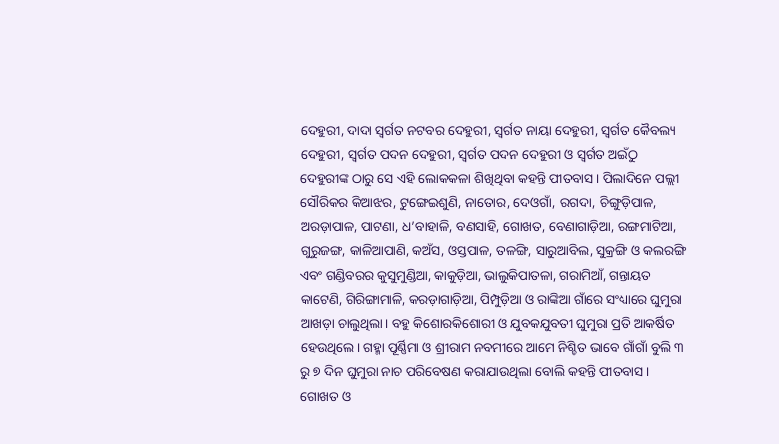ଦେହୁରୀ, ଦାଦା ସ୍ବର୍ଗତ ନଟବର ଦେହୁରୀ, ସ୍ବର୍ଗତ ନାୟା ଦେହୁରୀ, ସ୍ବର୍ଗତ କୈବଲ୍ୟ ଦେହୁରୀ, ସ୍ବର୍ଗତ ପଦନ ଦେହୁରୀ, ସ୍ବର୍ଗତ ପଦନ ଦେହୁରୀ ଓ ସ୍ବର୍ଗତ ଅଇଁଠୁ ଦେହୁରୀଙ୍କ ଠାରୁ ସେ ଏହି ଲୋକକଳା ଶିଖିଥିବା କହନ୍ତି ପୀତବାସ। ପିଲାଦିନେ ପଲ୍ଲୀ ସୌରିକର କିଆଝର, ଟୁଙ୍ଗେଇଶୁଣି, ନାତୋର, ଦେଓଗାଁ, ରଗଦା, ଚିଙ୍ଗୁଡ଼ିପାଳ, ଅରଡ଼ାପାଳ, ପାଟଣା, ଧ’ବାହାଳି, ବଣସାହି, ଗୋଖତ, ବେଣାଗାଡ଼ିଆ, ରଙ୍ଗମାଟିଆ, ଗୁରୁଜଙ୍ଗ, କାଳିଆପାଣି, କଅଁସ, ଓସ୍ତପାଳ, ତଳଙ୍ଗି, ସାରୁଆବିଲ, ସୁକ୍ରଙ୍ଗି ଓ କଲରଙ୍ଗି ଏବଂ ଗଣ୍ଡିବରର କୁସୁମୁଣ୍ଡିଆ, କାକୁଡ଼ିଆ, ଭାଲୁକିପାତଳା, ଗରାମିଆଁ, ଗନ୍ତାୟତ କାଟେଣି, ଗିରିଙ୍ଗାମାଳି, କରଡ଼ାଗାଡ଼ିଆ, ପିମ୍ପୁଡ଼ିଆ ଓ ରାଙ୍କିଆ ଗାଁରେ ସଂଧ୍ୟାରେ ଘୁମୁରା ଆଖଡ଼ା ଚାଲୁଥିଲା। ବହୁ କିଶୋରକିଶୋରୀ ଓ ଯୁବକଯୁବତୀ ଘୁମୁରା ପ୍ରତି ଆକର୍ଷିତ ହେଉଥିଲେ। ଗହ୍ମା ପୂର୍ଣ୍ଣିମା ଓ ଶ୍ରୀରାମ ନବମୀରେ ଆମେ ନିଶ୍ଚିତ ଭାବେ ଗାଁଗାଁ ବୁଲି ୩ ରୁ ୭ ଦିନ ଘୁମୁରା ନାଚ ପରିବେଷଣ କରାଯାଉଥିଲା ବୋଲି କହନ୍ତି ପୀତବାସ। ଗୋଖତ ଓ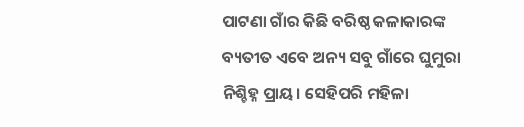ପାଟଣା ଗାଁର କିଛି ବରିଷ୍ଠ କଳାକାରଙ୍କ ବ୍ୟତୀତ ଏବେ ଅନ୍ୟ ସବୁ ଗାଁରେ ଘୁମୁରା ନିଶ୍ଚିହ୍ନ ପ୍ରାୟ। ସେହିପରି ମହିଳା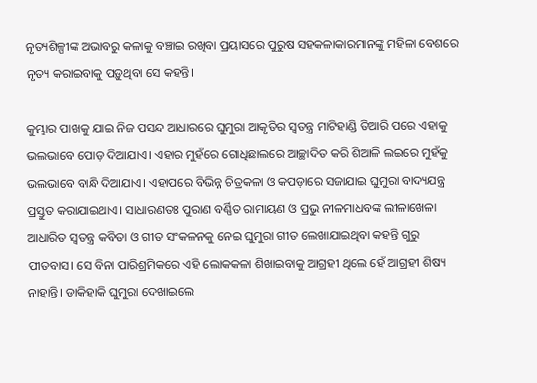ନୃତ୍ୟଶିଳ୍ପୀଙ୍କ ଅଭାବରୁ କଳାକୁ ବଞ୍ଚାଇ ରଖିବ‌ା ପ୍ରୟାସରେ ପୁରୁଷ ସହକଳାକାରମାନଙ୍କୁ ମହିଳା ବେଶରେ ନୃତ୍ୟ କରାଇବାକୁ ପଡ଼ୁଥିବା ସେ କହନ୍ତି।

କୁମ୍ଭାର ପାଖକୁ ଯାଇ ନିଜ ପସନ୍ଦ ଆଧାରରେ ଘୁମୁରା ଆକୃତିର ସ୍ବତନ୍ତ୍ର ମାଟିହାଣ୍ଡି ତିଆରି ପରେ ଏହାକୁ ଭଲଭା‌ବେ ପୋଡ଼ ଦିଆଯାଏ। ଏହାର ମୁହଁରେ ଗୋଧିଛାଲରେ ଆଚ୍ଛାଦିତ କରି ଶିଆଳି ଲଇରେ ମୁହଁକୁ ଭଲଭାବେ ବାନ୍ଧି ଦିଆଯାଏ। ଏହାପରେ ବିଭିନ୍ନ ଚିତ୍ରକଳା ଓ କପଡ଼ାରେ ସଜାଯାଇ ଘୁମୁରା ବାଦ୍ୟଯନ୍ତ୍ର ପ୍ରସ୍ତୁତ କରାଯାଇଥାଏ। ସାଧାରଣତଃ ପୁରାଣ ବର୍ଣ୍ଣିତ ରାମାୟଣ ଓ ପ୍ରଭୁ ନୀଳମାଧବଙ୍କ ଲୀଳାଖେଳା ଆଧାରିତ ସ୍ବତନ୍ତ୍ର କବିତା ଓ ଗୀତ ସଂକଳନକୁ ନେଇ ଘୁମୁରା ଗୀତ ଲେଖାଯାଇଥିବା କହନ୍ତି ଗୁରୁ ପୀତବାସ। ସେ ବିନା ପାରିଶ୍ରମିକରେ ଏହି ଲୋକକଳା ଶିଖାଇବାକୁ ଆଗ୍ରହୀ ଥିଲେ ହେଁ ଆଗ୍ରହୀ ଶିଷ୍ୟ ନାହାନ୍ତି। ଡାକିହାକି ଘୁମୁରା ଦେଖାଇଲେ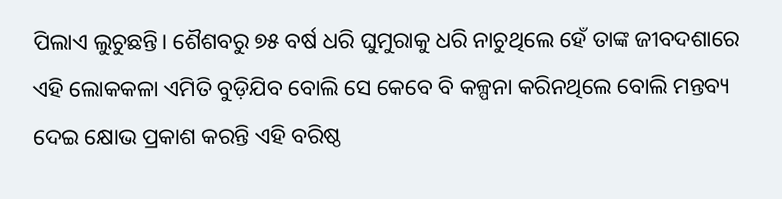ପିଲାଏ ଲୁଚୁଛନ୍ତି। ଶୈଶବରୁ ୭୫ ବର୍ଷ ଧରି ଘୁମୁରାକୁ ଧରି ନାଚୁଥିଲେ ହେଁ ତାଙ୍କ ଜୀବଦଶାରେ ଏହି ଲୋକକଳା ଏମିତି ବୁଡ଼ିଯିବ ବୋଲି ‌ସେ କେବେ ବି କଳ୍ପନା କରିନଥିଲେ ବୋଲି ମନ୍ତବ୍ୟ ଦେଇ କ୍ଷୋଭ ପ୍ରକାଶ କରନ୍ତି ଏହି ବରିଷ୍ଠ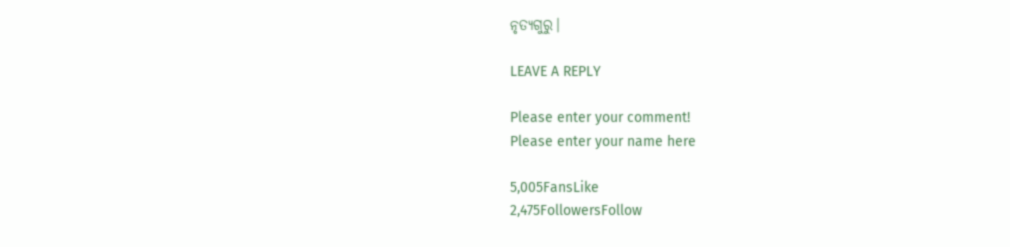ନୃତ୍ୟଗୁରୁ।

LEAVE A REPLY

Please enter your comment!
Please enter your name here

5,005FansLike
2,475FollowersFollow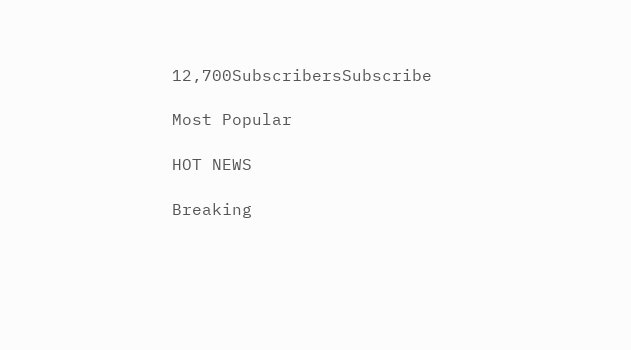12,700SubscribersSubscribe

Most Popular

HOT NEWS

Breaking